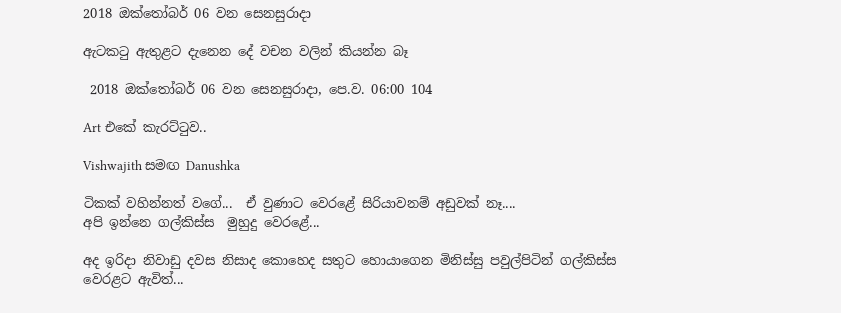2018 ඔක්තෝබර් 06 වන සෙනසුරාදා

ඇටකටු ඇතුළට දැනෙන දේ වචන වලින් කියන්න බෑ

 2018 ඔක්තෝබර් 06 වන සෙනසුරාදා, පෙ.ව. 06:00 104

Art එකේ කැරට්ටුව..

Vishwajith සමඟ Danushka

ටිකක් වහින්නත් වගේ...  ඒ වුණාට වෙරළේ සිරියාවනම් අඩුවක් නෑ....
අපි ඉන්නෙ ගල්කිස්ස  මුහුදු වෙරළේ...

අද ඉරිදා නිවාඩු දවස නිසාද කොහෙද සතුට හොයාගෙන මිනිස්සු පවුල්පිටින් ගල්කිස්ස වෙරළට ඇවිත්...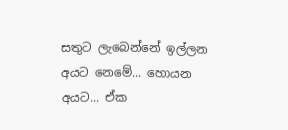සතුට ලැබෙන්නේ ඉල්ලන අයට නෙමේ... හොයන අයට... ඒක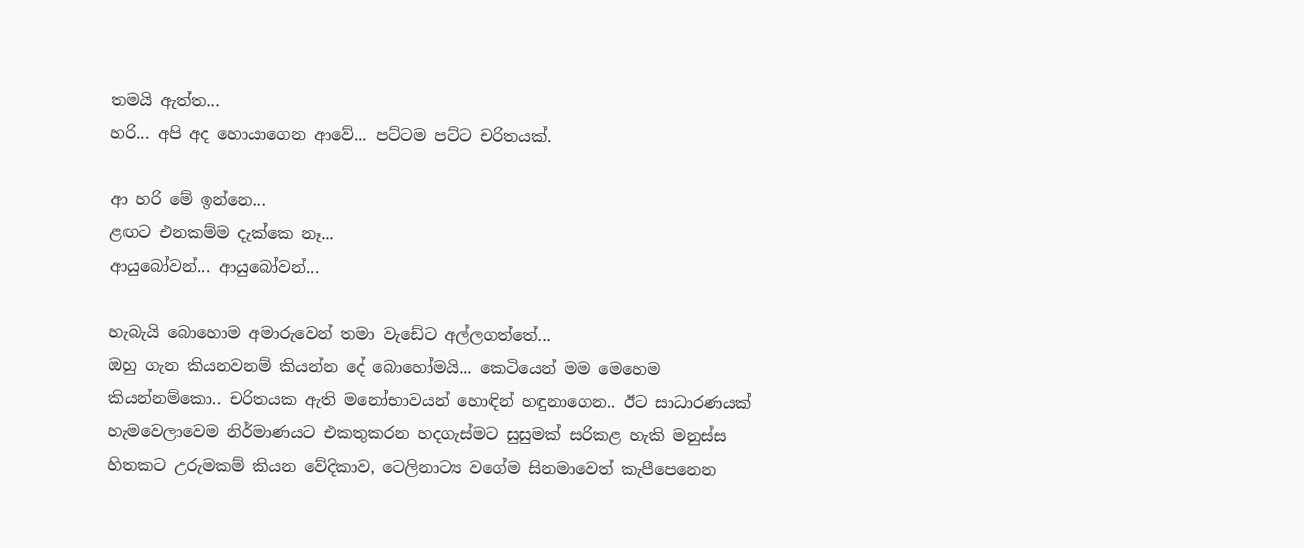තමයි ඇත්ත...
හරි... අපි අද හොයාගෙන ආවේ... පට්ටම පට්ට චරිතයක්.

ආ හරි මේ ඉන්නෙ...
ළඟට එනකම්ම දැක්කෙ නෑ...
ආයුබෝවන්... ආයුබෝවන්...

හැබැයි බොහොම අමාරුවෙන් තමා වැඩේට අල්ලගත්තේ...
ඔහු ගැන කියනවනම් කියන්න දේ බොහෝමයි... කෙටියෙන් මම මෙහෙම කියන්නම්කො.. චරිතයක ඇති මනෝභාවයන් හොඳින් හඳුනාගෙන.. ඊට සාධාරණයක් හැමවෙලාවෙම නිර්මාණයට එකතුකරන හදගැස්මට සුසුමක් සරිකළ හැකි මනුස්ස හිතකට උරුමකම් කියන වේදිකාව, ටෙලිනාට්‍ය වගේම සිනමාවෙත් කැපීපෙනෙන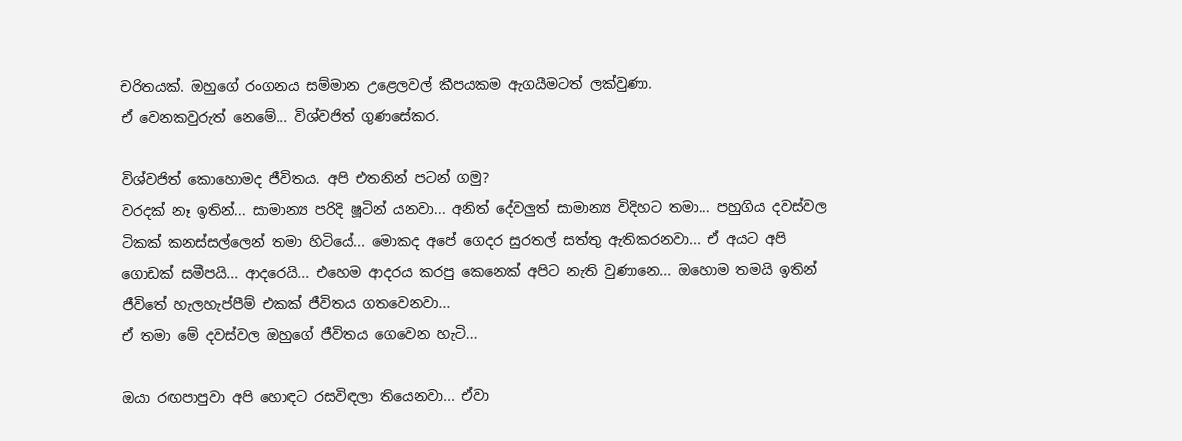චරිතයක්. ඔහුගේ රංගනය සම්මාන උළෙලවල් කීපයකම ඇගයීමටත් ලක්වුණා.
ඒ වෙනකවුරුත් නෙමේ... විශ්වජිත් ගුණසේකර.

විශ්වජිත් කොහොමද ජීවිතය. අපි එතනින් පටන් ගමු?
වරදක් නෑ ඉතින්... සාමාන්‍ය පරිදි ෂූටින් යනවා... අනිත් දේවලුත් සාමාන්‍ය විදිහට තමා... පහුගිය දවස්වල ටිකක් කනස්සල්ලෙන් තමා හිටියේ... මොකද අපේ ගෙදර සුරතල් සත්තු ඇතිකරනවා... ඒ අයට අපි ගොඩක් සමීපයි... ආදරෙයි... එහෙම ආදරය කරපු කෙනෙක් අපිට නැති වුණානෙ... ඔහොම තමයි ඉතින් ජීවිතේ හැලහැප්පීම් එකක් ජීවිතය ගතවෙනවා...
ඒ තමා මේ දවස්වල ඔහුගේ ජීවිතය ගෙවෙන හැටි...

ඔයා රඟපාපුවා අපි හොඳට රසවිඳලා තියෙනවා... ඒවා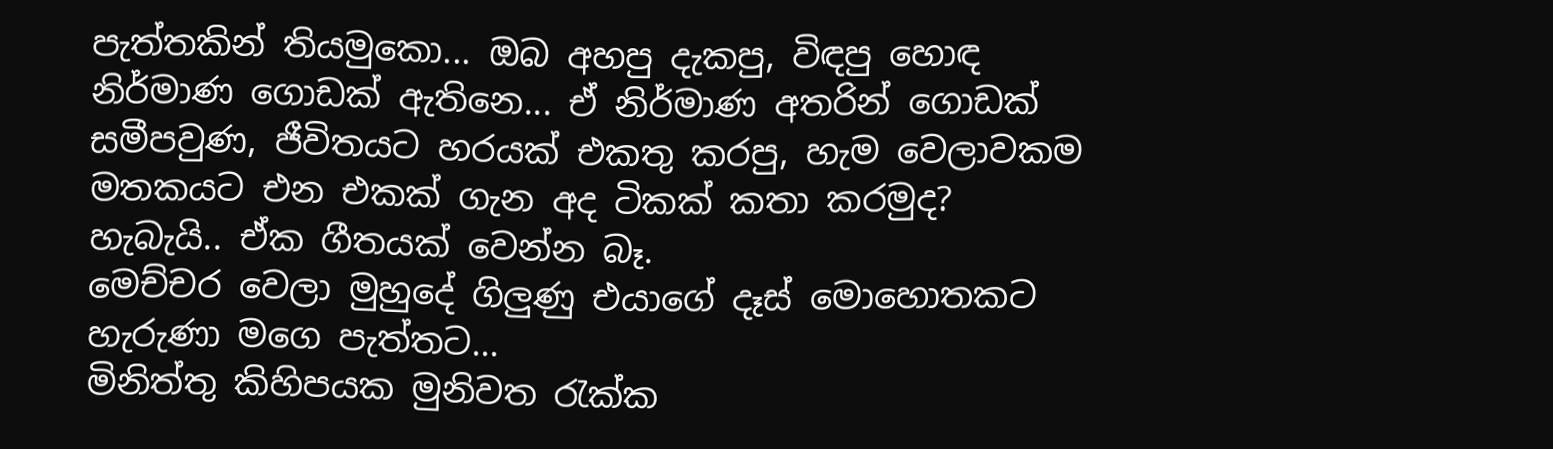පැත්තකින් තියමුකො... ඔබ අහපු දැකපු, විඳපු හොඳ නිර්මාණ ගොඩක් ඇතිනෙ... ඒ නිර්මාණ අතරින් ගොඩක් සමීපවුණ, ජීවිතයට හරයක් එකතු කරපු, හැම වෙලාවකම මතකයට එන එකක් ගැන අද ටිකක් කතා කරමුද?
හැබැයි.. ඒක ගීතයක් වෙන්න බෑ.
මෙච්චර වෙලා මුහුදේ ගිලුණු එයාගේ දෑස් මොහොතකට හැරුණා මගෙ පැත්තට...
මිනිත්තු කිහිපයක මුනිවත රැක්ක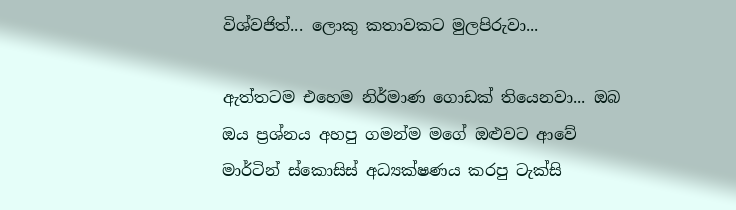විශ්වජිත්... ලොකු කතාවකට මුලපිරුවා...

ඇත්තටම එහෙම නිර්මාණ ගොඩක් තියෙනවා... ඔබ ඔය ප්‍රශ්නය අහපු ගමන්ම මගේ ඔළුවට ආවේ මාර්ටින් ස්කොසිස් අධ්‍යක්ෂණය කරපු ටැක්සි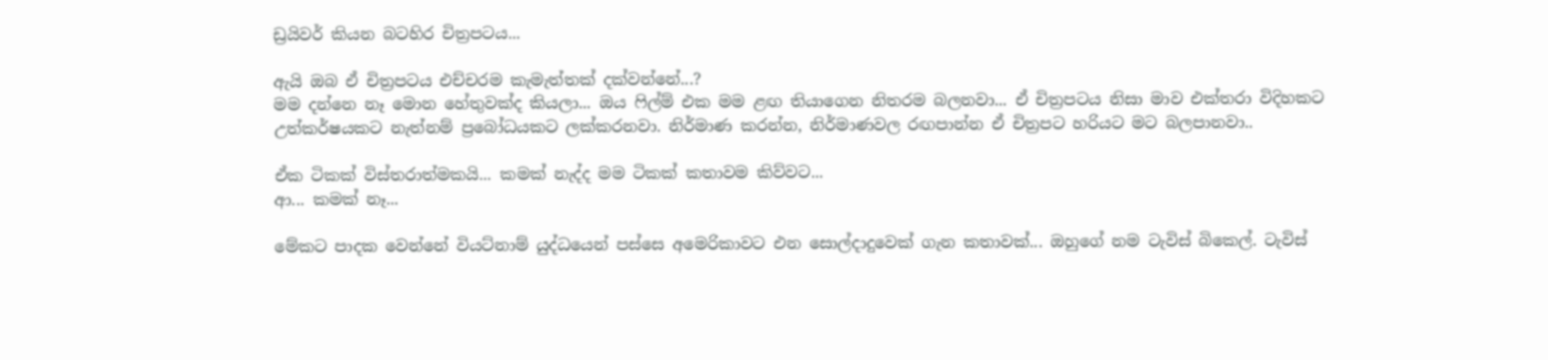ඩ්‍රයිවර් කියන බටහිර චිත්‍රපටය...

ඇයි ඔබ ඒ චිත්‍රපටය එච්චරම කැමැත්තක් දක්වන්නේ...?
මම දන්නෙ නෑ මොන හේතුවක්ද කියලා... ඔය ෆිල්ම් එක මම ළඟ තියාගෙන නිතරම බලනවා... ඒ චිත්‍රපටය නිසා මාව එක්තරා විදිහකට උත්කර්ෂයකට නැත්නම් ප්‍රබෝධයකට ලක්කරනවා. නිර්මාණ කරන්න, නිර්මාණවල රඟපාන්න ඒ චිත්‍රපට හරියට මට බලපානවා..

ඒක ටිකක් විස්තරාත්මකයි... කමක් නැද්ද මම ටිකක් කතාවම කිව්වට...
ආ... කමක් නෑ...

මේකට පාදක වෙන්නේ වියට්නාම් යුද්ධයෙන් පස්සෙ අමෙරිකාවට එන සොල්දාදුවෙක් ගැන කතාවක්... ඔහුගේ නම ටැවිස් බිකෙල්. ටැවිස්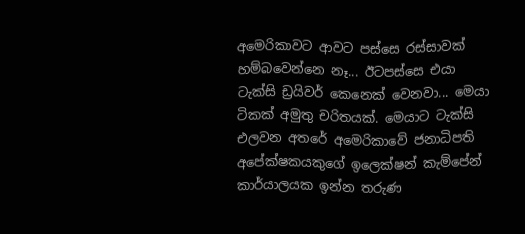අමෙරිකාවට ආවට පස්සෙ රස්සාවක් හම්බවෙන්නෙ නෑ... ඊටපස්සෙ එයා ටැක්සි ඩ්‍රයිවර් කෙනෙක් වෙනවා... මෙයා ටිකක් අමුතු චරිතයක්. මෙයාට ටැක්සි එලවන අතරේ අමෙරිකාවේ ජනාධිපති අපේක්ෂකයකුගේ ඉලෙක්ෂන් කැම්පේන් කාර්යාලයක ඉන්න තරුණ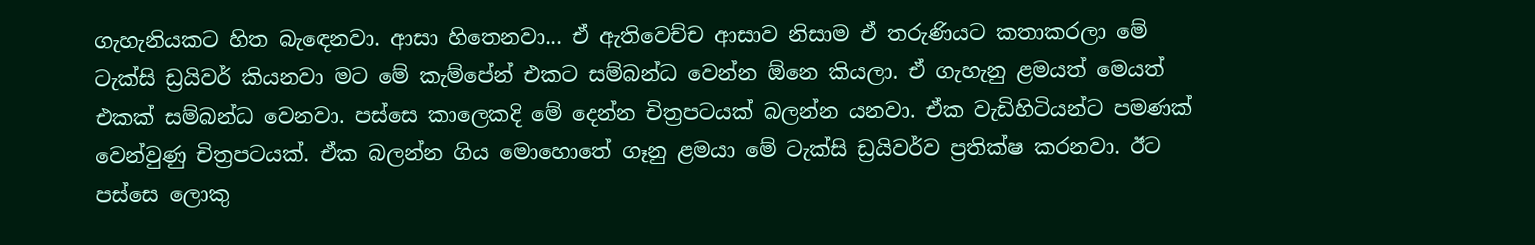ගැහැනියකට හිත බැඳෙනවා. ආසා හිතෙනවා... ඒ ඇතිවෙච්ච ආසාව නිසාම ඒ තරුණියට කතාකරලා මේ ටැක්සි ඩ්‍රයිවර් කියනවා මට මේ කැම්පේන් එකට සම්බන්ධ වෙන්න ඕනෙ කියලා. ඒ ගැහැනු ළමයත් මෙයත් එකක් සම්බන්ධ වෙනවා. පස්සෙ කාලෙකදි මේ දෙන්න චිත්‍රපටයක් බලන්න යනවා. ඒක වැඩිහිටියන්ට පමණක් වෙන්වුණු චිත්‍රපටයක්. ඒක බලන්න ගිය මොහොතේ ගෑනු ළමයා මේ ටැක්සි ඩ්‍රයිවර්ව ප්‍රතික්ෂ කරනවා. ඊට පස්සෙ ලොකු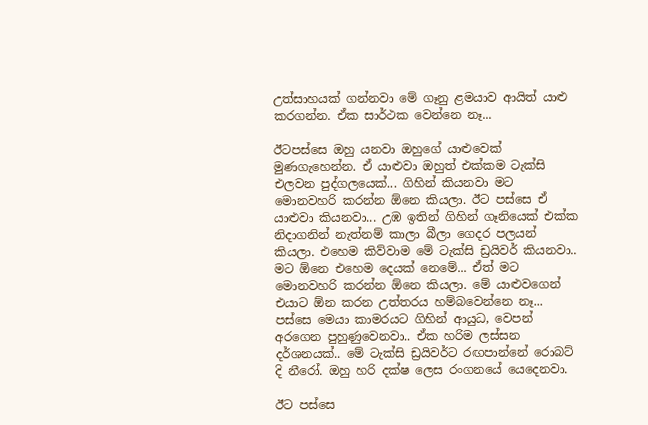උත්සාහයක් ගන්නවා මේ ගෑනු ළමයාව ආයිත් යාළු කරගන්න. ඒක සාර්ථක වෙන්නෙ නෑ...

ඊටපස්සෙ ඔහු යනවා ඔහුගේ යාළුවෙක් මුණගැහෙන්න. ඒ යාළුවා ඔහුත් එක්කම ටැක්සි එලවන පුද්ගලයෙක්... ගිහින් කියනවා මට මොනවහරි කරන්න ඕනෙ කියලා. ඊට පස්සෙ ඒ යාළුවා කියනවා... උඹ ඉතින් ගිහින් ගෑනියෙක් එක්ක නිදාගනින් නැත්නම් කාලා බීලා ගෙදර පලයන් කියලා. එහෙම කිව්වාම මේ ටැක්සි ඩ්‍රයිවර් කියනවා.. මට ඕනෙ එහෙම දෙයක් නෙමේ... ඒත් මට මොනවහරි කරන්න ඕනෙ කියලා. මේ යාළුවගෙන් එයාට ඕන කරන උත්තරය හම්බවෙන්නෙ නෑ... පස්සෙ මෙයා කාමරයට ගිහින් ආයුධ, වෙපන් අරගෙන පුහුණුවෙනවා.. ඒක හරිම ලස්සන දර්ශනයක්.. මේ ටැක්සි ඩ්‍රයිවර්ට රඟපාන්නේ රොබට් දි නීරෝ. ඔහු හරි දක්ෂ ලෙස රංගනයේ යෙදෙනවා.

ඊට පස්සෙ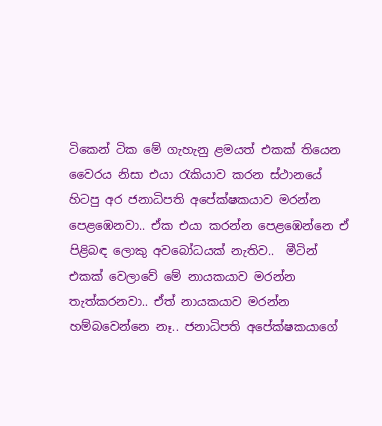ටිකෙන් ටික මේ ගැහැනු ළමයත් එකක් තියෙන වෛරය නිසා එයා රැකියාව කරන ස්ථානයේ හිටපු අර ජනාධිපති අපේක්ෂකයාව මරන්න පෙළඹෙනවා.. ඒක එයා කරන්න පෙළඹෙන්නෙ ඒ පිළිබඳ ලොකු අවබෝධයක් නැතිව..  මීටින් එකක් වෙලාවේ මේ නායකයාව මරන්න තැත්කරනවා.. ඒත් නායකයාව මරන්න හම්බවෙන්නෙ නෑ.. ජනාධිපති අපේක්ෂකයාගේ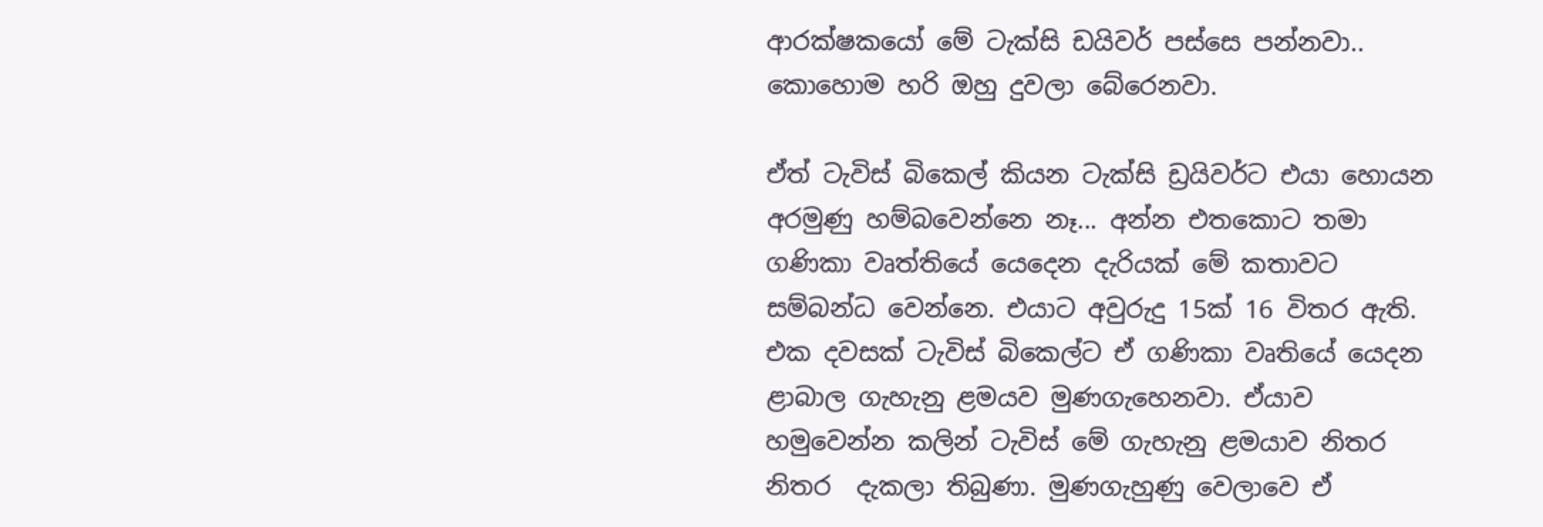ආරක්ෂකයෝ මේ ටැක්සි ඩයිවර් පස්සෙ පන්නවා.. කොහොම හරි ඔහු දුවලා බේරෙනවා.

ඒත් ටැවිස් බිකෙල් කියන ටැක්සි ඩ්‍රයිවර්ට එයා හොයන අරමුණු හම්බවෙන්නෙ නෑ... අන්න එතකොට තමා ගණිකා වෘත්තියේ යෙදෙන දැරියක් මේ කතාවට සම්බන්ධ වෙන්නෙ. එයාට අවුරුදු 15ක් 16 විතර ඇති. එක දවසක් ටැවිස් බිකෙල්ට ඒ ගණිකා වෘතියේ යෙදන ළාබාල ගැහැනු ළමයව මුණගැහෙනවා. ඒයාව හමුවෙන්න කලින් ටැවිස් මේ ගැහැනු ළමයාව නිතර නිතර  දැකලා තිබුණා. මුණගැහුණු වෙලාවෙ ඒ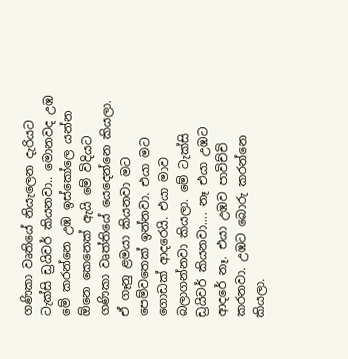ගණිකා වෘතියේ නියැලෙන දැරියට ටැක්සි ඩ්‍රයිවර් කියනවා.. මොනවද උඹ මේ කරන්නෙ උඹ ඉස්කෝලෙ යන්න ඕනෙ කෙනෙක් ඇයි මේ විදියට ගණිකා වෘත්තියේ යෙදෙන්නෙ කියලා. ඒ ගෑනු ළමයා කියනවා මට පෙම්වතෙක් ඉන්නවා. එයා මට ගොඩක් ආදරෙයි. එයා මාව බලාගන්නවා කියලා. මේ ටැක්සි ඩ්‍රයිවර් කියනවා.... නෑ එයා උඹට ආදරේ නෑ. එයා උඹව පාවිච්චි කරනවා. උඹට බොරු කරන්නෙ කියලා.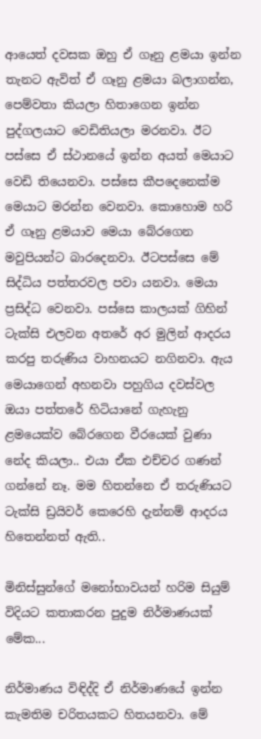ආයෙත් දවසක ඔහු ඒ ගෑනු ළමයා ඉන්න තැනට ඇවිත් ඒ ගෑනු ළමයා බලාගන්න, පෙම්වතා කියලා හිතාගෙන ඉන්න පුද්ගලයාට වෙඩිතියලා මරනවා. ඊට පස්සෙ ඒ ස්ථානයේ ඉන්න අයත් මෙයාට වෙඩි තියෙනවා. පස්සෙ කීපදෙනෙක්ම මෙයාට මරන්න වෙනවා. කොහොම හරි ඒ ගෑනු ළමයාව මෙයා බේරගෙන‍ මවුපියන්ට බාරදෙනවා. ඊටපස්සෙ මේ සිද්ධිය පත්තරවල පවා යනවා. මෙයා ප්‍රසිද්ධ වෙනවා. පස්සෙ කාලයක් ගිහින් ටැක්සි එලවන අතරේ අර මුලින් ආදරය කරපු තරුණිය වාහනයට නගිනවා. ඇය මෙයාගෙන් අහනවා පහුගිය දවස්වල ඔයා පත්තරේ හිටියානේ ගැහැනු ළමයෙක්ව බේරගෙන වීරයෙක් වුණා නේද කියලා.. එයා ඒක එච්චර ගණන් ගන්නේ නෑ. මම හිතන්නෙ ඒ තරුණියට ටැක්සි ඩ්‍රයිවර් කෙරෙහි දැන්නම් ආදරය හිතෙන්නත් ඇති..

මිනිස්සුන්ගේ මනෝභාවයන් හරිම සියුම් විදියට කතාකරන පුදුම නිර්මාණයක් මේක...

නිර්මාණය විඳිද්දි ඒ නිර්මාණයේ ඉන්න කැමතිම චරිතයකට හිතයනවා. මේ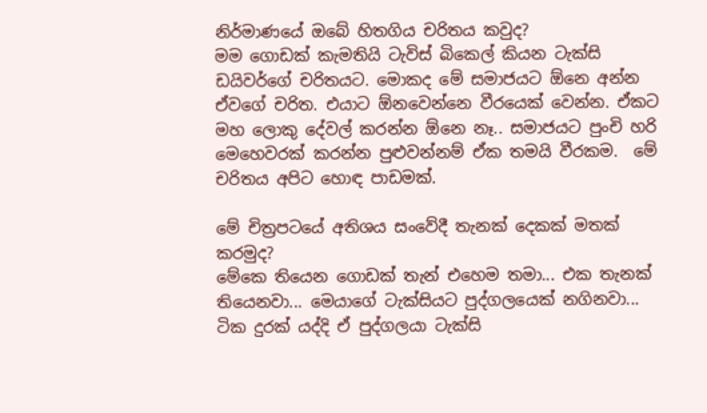නිර්මාණයේ ඔබේ හිතගිය චරිතය කවුද?
මම ගොඩක් කැමතියි ටැවිස් බිකෙල් කියන ටැක්සි ඩයිවර්ගේ චරිතයට. මොකද මේ සමාජයට ඕනෙ අන්න ඒවගේ චරිත. එයාට ඕනවෙන්නෙ වීරයෙක් වෙන්න. ඒකට මහ ලොකු දේවල් කරන්න ඕනෙ නෑ.. සමාජයට පුංචි හරි මෙහෙවරක් කරන්න පුළුවන්නම් ඒක තමයි වීරකම.  මේ චරිතය අපිට හොඳ පාඩමක්.

මේ චිත්‍රපටයේ අතිශය සංවේදී තැනක් දෙකක් මතක් කරමුද?
මේකෙ තියෙන ගොඩක් තැන් එහෙම තමා... එක තැනක් තියෙනවා... මෙයාගේ ටැක්සියට පුද්ගලයෙක් නගිනවා... ටික දුරක් යද්දි ඒ පුද්ගලයා ටැක්සි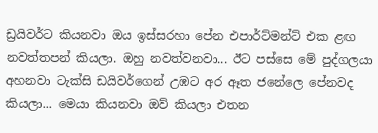ඩ්‍රයිවර්ට කියනවා ඔය ඉස්සරහා පේන එපාර්ට්මන්ට් එක ළඟ නවත්තපන් කියලා. ඔහු නවත්වනවා... ඊට පස්සෙ මේ පුද්ගලයා අහනවා ටැක්සි ඩයිවර්ගෙන් උඹට අර ඈත ජනේලෙ පේනවද කියලා... මෙයා කියනවා ඔව් කියලා එතන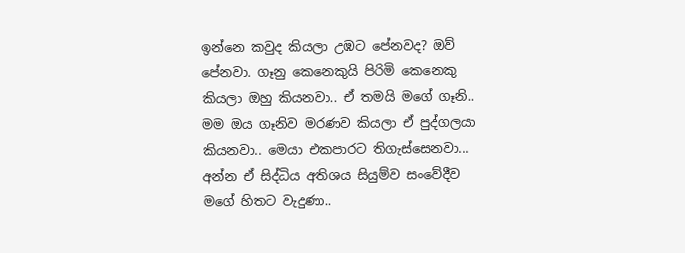ඉන්නෙ කවුද කියලා උඹට පේනවද? ඔව් පේනවා. ගෑනු කෙනෙකුයි පිරිමි කෙනෙකු කියලා ඔහු කියනවා.. ඒ තමයි මගේ ගෑනි.. මම ඔය ගෑනිව මරණව කියලා ඒ පුද්ගලයා කියනවා.. මෙයා එකපාරට තිගැස්සෙනවා...  අන්න ඒ සිද්ධිය අතිශය සියුම්ව සංවේදීව මගේ හිතට වැදුණා..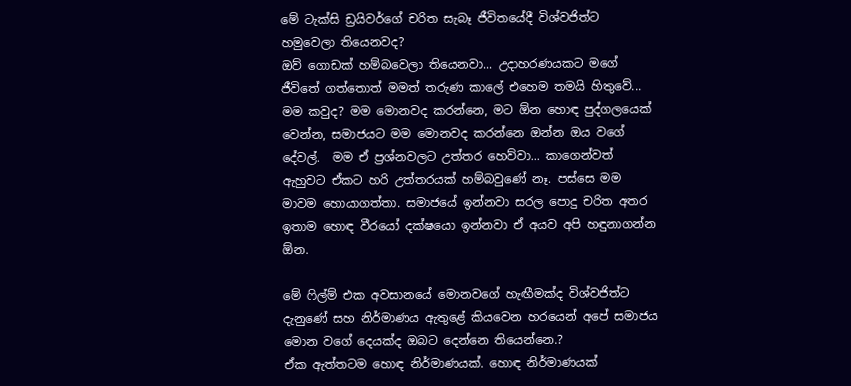මේ ටැක්සි ඩ්‍රයිවර්ගේ චරිත සැබෑ ජීවිතයේදී විශ්වජිත්ට හමුවෙලා තියෙනවද?
ඔව් ගොඩක් හම්බවෙලා තියෙනවා... උදාහරණයකට මගේ ජීවිතේ ගත්තොත් මමත් තරුණ කාලේ එහෙම තමයි හිතුවේ... මම කවුද? මම මොනවද කරන්නෙ, මට ඕන හොඳ පුද්ගලයෙක් වෙන්න, සමාජයට මම මොනවද කරන්නෙ ඔන්න ඔය වගේ දේවල්.  මම ඒ ප්‍රශ්නවලට උත්තර හෙව්වා... කාගෙන්වත් ඇහුවට ඒකට හරි උත්තරයක් හම්බවුණේ නෑ. පස්සෙ මම මාවම හොයාගත්තා. සමාජයේ ඉන්නවා සරල පොදු චරිත අතර ඉතාම හොඳ වීරයෝ දක්ෂයො ඉන්නවා ඒ අයව අපි හඳුනාගන්න ඕන.

මේ ෆිල්ම් එක අවසානයේ මොනවගේ හැඟීමක්ද විශ්වජිත්ට දැනුණේ සහ නිර්මාණය ඇතුළේ කියවෙන හරයෙන් අපේ සමාජය මොන වගේ දෙයක්ද ඔබට දෙන්නෙ තියෙන්නෙ.?
ඒක ඇත්තටම හොඳ නිර්මාණයක්. හොඳ නිර්මාණයක්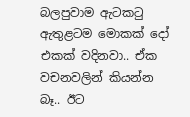බලපුවාම ඇටකටු ඇතුළටම මොකක් දෝ එකක් වදිනවා.. ඒක වචනවලින් කියන්න බෑ.. ඊට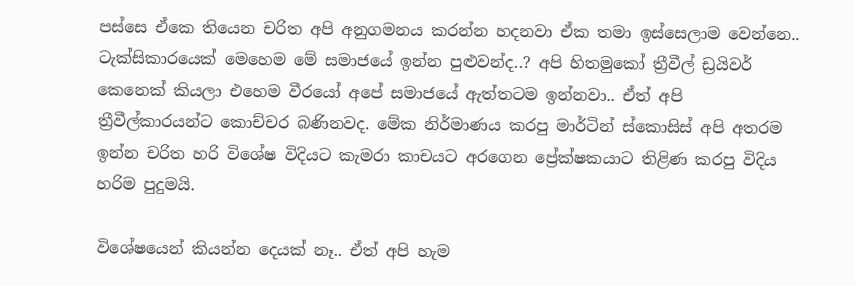පස්සෙ ඒකෙ තියෙන චරිත අපි අනුගමනය කරන්න හදනවා ඒක තමා ඉස්සෙලාම වෙන්නෙ..  ටැක්සිකාරයෙක් මෙහෙම මේ සමාජයේ ඉන්න පුළුවන්ද..? අපි හිතමුකෝ ත්‍රීවීල් ඩ්‍රයිවර් කෙනෙක් කියලා එහෙම වීරයෝ අපේ සමාජයේ ඇත්තටම ඉන්නවා.. ඒත් අපි ත්‍රීවීල්කාරයන්ට කොච්චර බණිනවද. මේක නිර්මාණය කරපු මාර්ටින් ස්කොසිස් අපි අතරම ඉන්න චරිත හරි විශේෂ විදියට කැමරා කාචයට අරගෙන ප්‍රේක්ෂකයාට තිළිණ කරපු විදිය හරිම පුදුමයි.

විශේෂයෙන් කියන්න දෙයක් නෑ.. ඒත් අපි හැම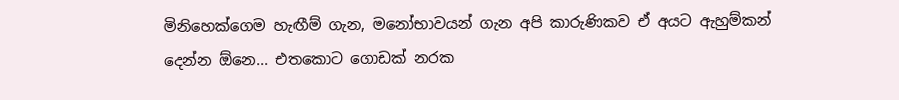මිනිහෙක්ගෙම හැඟීම් ගැන, මනෝභාවයන් ගැන අපි කාරුණිකව ඒ අයට ඇහුම්කන් දෙන්න ඕනෙ... එතකොට ගොඩක් නරක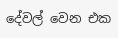දේවල් වෙන එක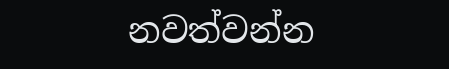නවත්වන්න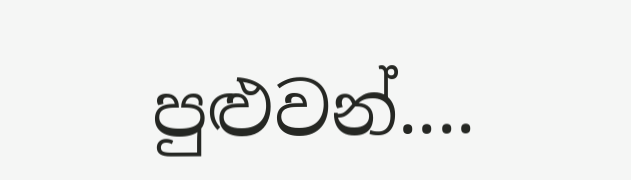පුළුවන්....